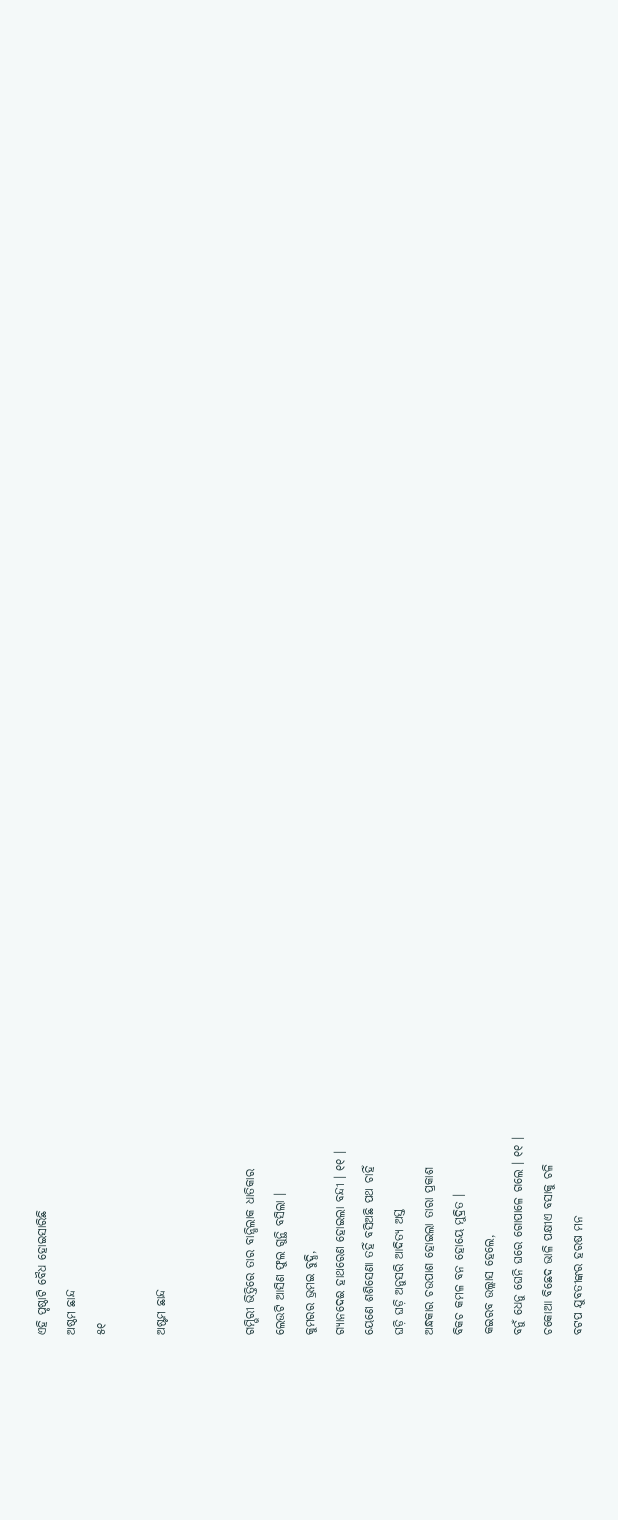ଏହି ପୃଷ୍ଠାଟି ବୈଧ ହୋଇସାରିଛି
ଅଷ୍ଠମ ଛାନ୍ଦ
୫୧

ଅଷ୍ଟମ ଛାନ୍ଦ


ଗମ୍ଭିରୀ ଭିତ୍ତିରେ ତାର ବାନ୍ଧିଲାକ ଧାତିକାର
ଲେଉଟି ଆସିଣ ଫୁଲ ଗୁନ୍ଥି ବସିଲା ।
କୁମରର ଭ୍ରମଇ ବୁଦ୍ଧି,
ଗ୍ୟାନ‌ଦେଈ ହାଥରେଣ ହୋଇଲା ବନ୍ଦୀ । ୧୧ ।
ୟେଣେ ଶଶିସେଣା ତ‌ହିଁ ବସିଅଛି ପଥ ଚାହିଁ
ଘଡ଼ି ଘଡ଼ି ଅନୁସରି ଆଦିତ୍ୟ ଅସ୍ତ
ଅନ୍ଧକାର ଚଉପାଶ ହୋଇଲା ତାରା ପ୍ରକାଶ
ବିକଚ କମଳ ବନ ହୋୟେ ମୁଦ୍ରିତ ।
କଇରବ ଉଲ୍ଲାସ ହେଲେ,
ବନୁଁ ଧେନୁ ଘେନି ଘରେ ଗୋପାଳେ ଗଲେ । ୧୧ ।
ଚକୋଆ ବିଛେଦ ଭାଳି ପକ୍ଷୀଏ ବସାକୁ ଚଳି
ବଟପ ଯୁବତୀଙ୍କର ହରଷ ମନ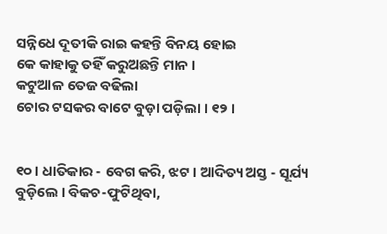ସନ୍ନିଧେ ଦୂତୀକି ରାଇ କହନ୍ତି ବିନୟ ହୋଇ
କେ କାହାକୁ ତ‌ହିଁ କରୁଅଛନ୍ତି ମାନ ।
କଟୁଆଳ ତେଜ ବଢିଲା
ଚୋର ଟସକର ବାଟେ ବୁଡ଼ା ପଡ଼ିଲା । ୧୨ ।


୧୦ । ଧାତିକାର - ବେଗ କରି, ଝଟ । ଆଦିତ୍ୟ ଅସ୍ତ - ସୂର୍ଯ୍ୟ ବୁଡ଼ିଲେ । ବିକଚ-ଫୁଟିଥିବା,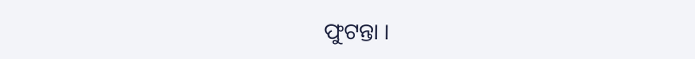ଫୁଟନ୍ତା ।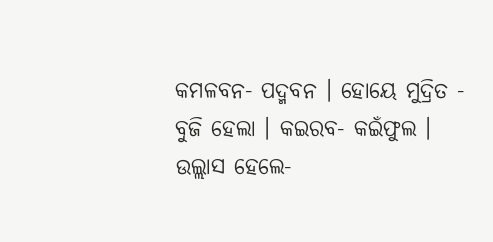କମଳବନ- ପଦ୍ମବନ । ହୋୟେ ମୁଦ୍ରିତ - ବୁଜି ହେଲା । କଇରବ- କଇଁଫୁଲ । ଉଲ୍ଲାସ ହେଲେ-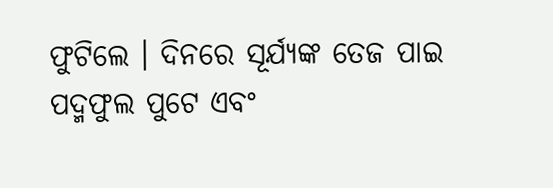ଫୁଟିଲେ । ଦିନରେ ସୂର୍ଯ୍ୟଙ୍କ ତେଜ ପାଇ ପଦ୍ମଫୁଲ ପୁଟେ ଏବଂ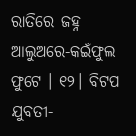ରାତିରେ ଜ‌ହ୍ନ ଆଲୁଅରେ-କଇଁଫୁଲ ଫୁଟେ । ୧୨। ବିଟପ ଯୁବତୀ-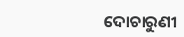ଦୋଚାରୁଣୀ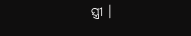ସ୍ତ୍ରୀ ।